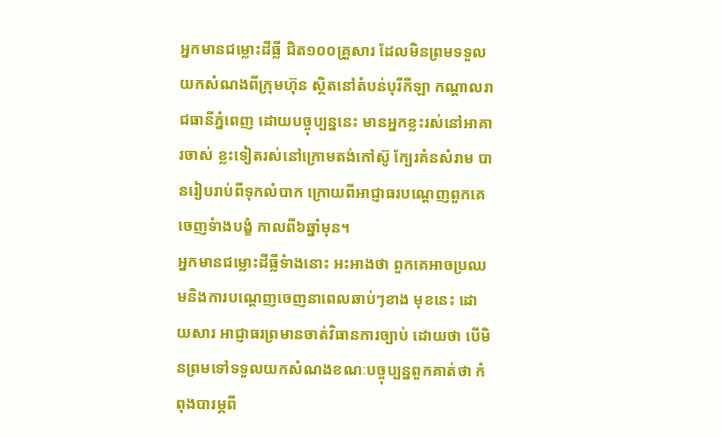អ្នកមានជម្លោះដីធ្លី ជិត១០០គ្រួសារ ដែលមិនព្រមទទួលយកសំណងពីក្រុមហ៊ុន ស្ថិតនៅតំបន់បុរីកីឡា កណ្តាលរាជធានីភ្នំពេញ ដោយបច្ចុប្បន្ននេះ មានអ្នកខ្លះរស់នៅអាគារចាស់ ខ្លះទៀតរស់នៅក្រោមតង់កៅស៊ូ ក្បែរគំនសំរាម បានរៀបរាប់ពីទុកលំបាក ក្រោយពីអាជ្ញាធរបណ្តេញពួកគេចេញទំាងបង្ខំ កាលពី៦ឆ្នាំមុន។
អ្នកមានជម្លោះដីធ្លីទំាងនោះ អះអាងថា ពួកគេអាចប្រឈមនិងការបណ្តេញចេញនាពេលឆាប់ៗខាង មុខនេះ ដោយសារ អាជ្ញាធរព្រមានចាត់វិធានការច្បាប់ ដោយថា បើមិនព្រមទៅទទួលយកសំណងខណៈបច្ចុប្បន្នពួកគាត់ថា កំពុងបារម្ភពី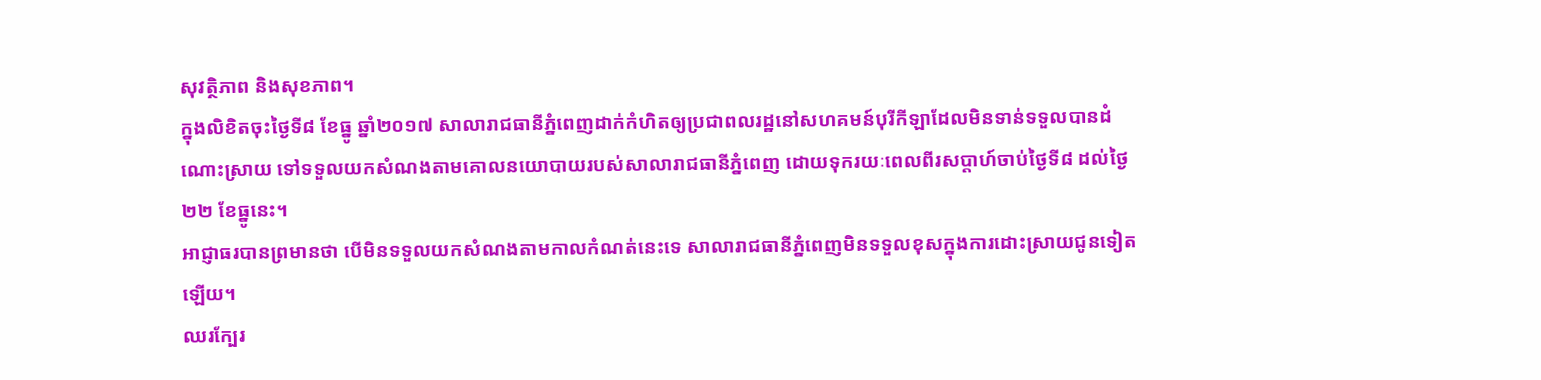សុវត្ថិភាព និងសុខភាព។
ក្នុងលិខិតចុះថ្ងៃទី៨ ខែធ្នូ ឆ្នាំ២០១៧ សាលារាជធានីភ្នំពេញដាក់កំហិតឲ្យប្រជាពលរដ្ឋនៅសហគមន៍បុរីកីឡាដែលមិនទាន់ទទួលបានដំណោះស្រាយ ទៅទទួលយកសំណងតាមគោលនយោបាយរបស់សាលារាជធានីភ្នំពេញ ដោយទុករយៈពេលពីរសប្តាហ៍ចាប់ថ្ងៃទី៨ ដល់ថ្ងៃ២២ ខែធ្នូនេះ។
អាជ្ញាធរបានព្រមានថា បើមិនទទួលយកសំណងតាមកាលកំណត់នេះទេ សាលារាជធានីភ្នំពេញមិនទទួលខុសក្នុងការដោះស្រាយជូនទៀតឡើយ។
ឈរក្បែរ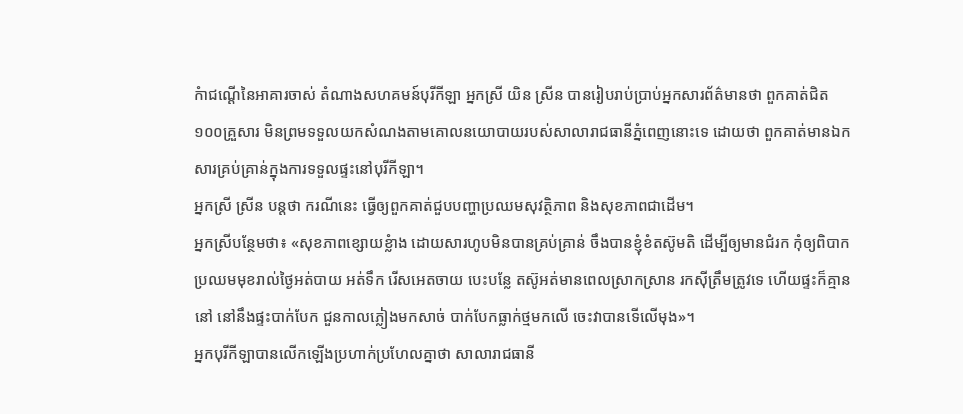កំាជណ្តើនៃអាគារចាស់ តំណាងសហគមន៍បុរីកីឡា អ្នកស្រី យិន ស្រីន បានរៀបរាប់ប្រាប់អ្នកសារព័ត៌មានថា ពួកគាត់ជិត១០០គ្រួសារ មិនព្រមទទួលយកសំណងតាមគោលនយោបាយរបស់សាលារាជធានីភ្នំពេញនោះទេ ដោយថា ពួកគាត់មានឯកសារគ្រប់គ្រាន់ក្នុងការទទួលផ្ទះនៅបុរីកីឡា។
អ្នកស្រី ស្រីន បន្តថា ករណីនេះ ធ្វើឲ្យពួកគាត់ជួបបញ្ហាប្រឈមសុវត្ថិភាព និងសុខភាពជាដើម។
អ្នកស្រីបន្ថែមថា៖ «សុខភាពខ្សោយខ្លំាង ដោយសារហូបមិនបានគ្រប់គ្រាន់ ចឹងបានខ្ញុំខំតស៊ូមតិ ដើម្បីឲ្យមានជំរក កុំឲ្យពិបាកប្រឈមមុខរាល់ថ្ងៃអត់បាយ អត់ទឹក រើសអេតចាយ បេះបន្លែ តស៊ូអត់មានពេលស្រាកស្រាន រកស៊ីត្រឹមត្រូវទេ ហើយផ្ទះក៏គ្មាននៅ នៅនឹងផ្ទះបាក់បែក ជួនកាលភ្លៀងមកសាច់ បាក់បែកធ្លាក់ថ្មមកលើ ចេះវាបានទើលើមុង»។
អ្នកបុរីកីឡាបានលើកឡើងប្រហាក់ប្រហែលគ្នាថា សាលារាជធានី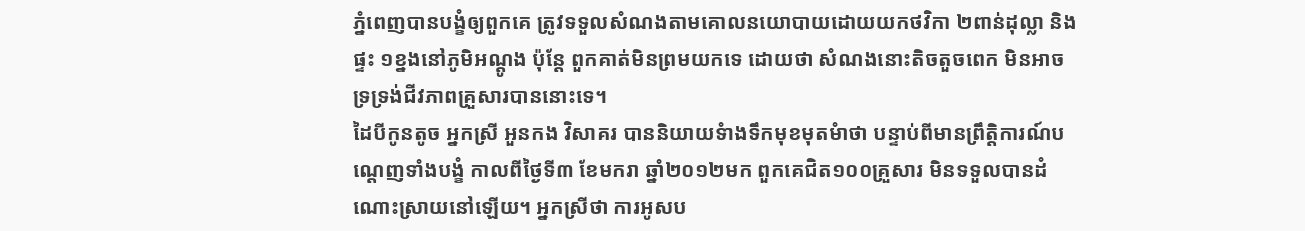ភ្នំពេញបានបង្ខំឲ្យពួកគេ ត្រូវទទួលសំណងតាមគោលនយោបាយដោយយកថវិកា ២ពាន់ដុល្លា និងផ្ទះ ១ខ្នងនៅភូមិអណ្តូង ប៉ុន្តែ ពួកគាត់មិនព្រមយកទេ ដោយថា សំណងនោះតិចតួចពេក មិនអាចទ្រទ្រង់ជីវភាពគ្រួសារបាននោះទេ។
ដៃបីកូនតូច អ្នកស្រី អួនកង វិសាគរ បាននិយាយទំាងទឹកមុខមុតមំាថា បន្ទាប់ពីមានព្រឹត្តិការណ៍បណ្តេញទាំងបង្ខំ កាលពីថ្ងៃទី៣ ខែមករា ឆ្នាំ២០១២មក ពួកគេជិត១០០គ្រួសារ មិនទទួលបានដំណោះស្រាយនៅឡើយ។ អ្នកស្រីថា ការអូសប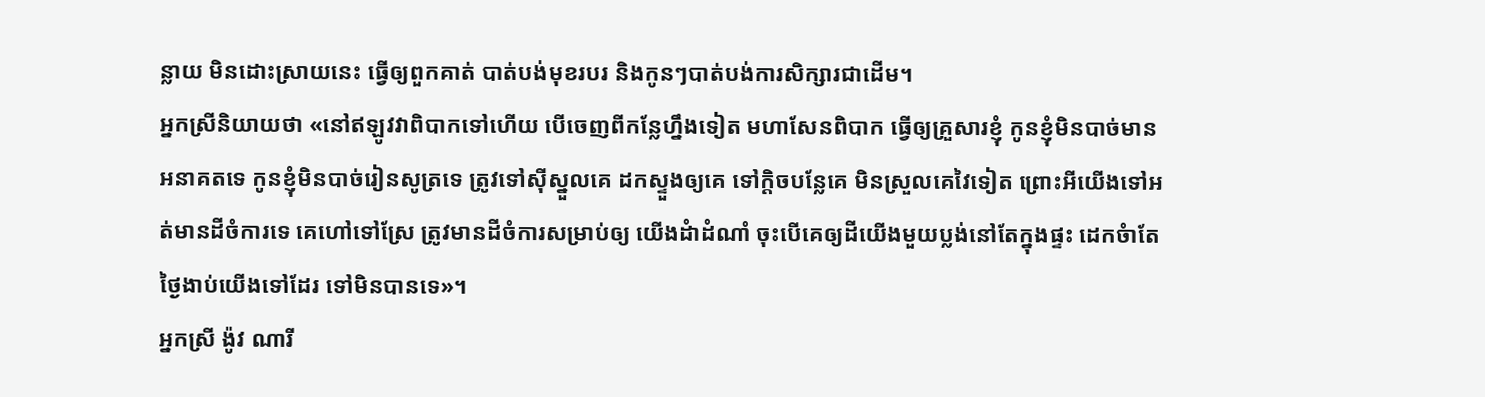ន្លាយ មិនដោះស្រាយនេះ ធ្វើឲ្យពួកគាត់ បាត់បង់មុខរបរ និងកូនៗបាត់បង់ការសិក្សារជាដើម។
អ្នកស្រីនិយាយថា «នៅឥឡូវវាពិបាកទៅហើយ បើចេញពីកន្លែហ្នឹងទៀត មហាសែនពិបាក ធ្វើឲ្យគ្រួសារខ្ញុំ កូនខ្ញុំមិនបាច់មានអនាគតទេ កូនខ្ញុំមិនបាច់រៀនសូត្រទេ ត្រូវទៅស៊ីស្នួលគេ ដកស្ទួងឲ្យគេ ទៅក្តិចបន្លែគេ មិនស្រួលគេវៃទៀត ព្រោះអីយើងទៅអត់មានដីចំការទេ គេហៅទៅស្រែ ត្រូវមានដីចំការសម្រាប់ឲ្យ យើងដំាដំណាំ ចុះបើគេឲ្យដីយើងមួយប្លង់នៅតែក្នុងផ្ទះ ដេកចំាតែថ្ងៃងាប់យើងទៅដែរ ទៅមិនបានទេ»។
អ្នកស្រី ង៉ូវ ណារី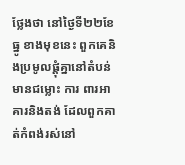ថ្លែងថា នៅថ្ងៃទី២២ខែធ្នូ ខាងមុខនេះ ពួកគេនិងប្រមូលផ្តុំគ្នានៅតំបន់មានជម្លោះ ការ ពារអាគារនិងតង់ ដែលពួកគាត់កំពង់រស់នៅ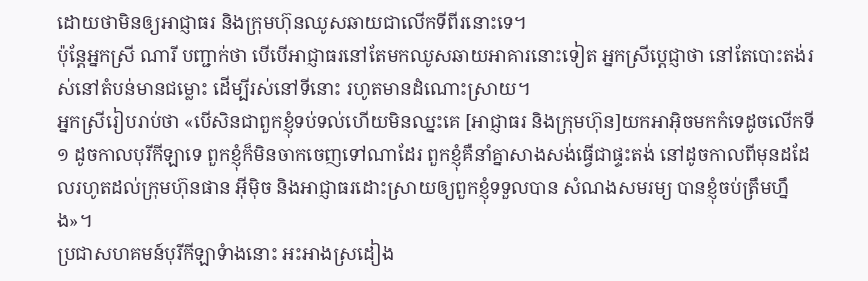ដោយថាមិនឲ្យអាជ្ញាធរ និងក្រុមហ៊ុនឈូសឆាយជាលើកទីពីរនោះទេ។
ប៉ុន្តែអ្នកស្រី ណារី បញ្ជាក់ថា បើបើអាជ្ញាធរនៅតែមកឈូសឆាយអាគារនោះទៀត អ្នកស្រីប្តេជ្ញាថា នៅតែបោះតង់រស់នៅតំបន់មានជម្លោះ ដើម្បីរស់នៅទីនោះ រហូតមានដំណោះស្រាយ។
អ្នកស្រីរៀបរាប់ថា «បើសិនជាពួកខ្ញុំទប់ទល់ហើយមិនឈ្នះគេ [អាជ្ញាធរ និងក្រុមហ៊ុន]យកអាអ៊ិចមកកំទេដូចលើកទី១ ដូចកាលបុរីកីឡាទេ ពួកខ្ញុំក៏មិនចាកចេញទៅណាដែរ ពួកខ្ញុំគឺនាំគ្នាសាងសង់ធ្វើជាផ្ទះតង់ នៅដូចកាលពីមុនដដែលរហូតដល់ក្រុមហ៊ុនផាន អ៊ីម៉ិច និងអាជ្ញាធរដោះស្រាយឲ្យពួកខ្ញុំទទួលបាន សំណងសមរម្យ បានខ្ញុំចប់ត្រឹមហ្នឹង»។
ប្រជាសហគមន៍បុរីកីឡាទំាងនោះ អះអាងស្រដៀង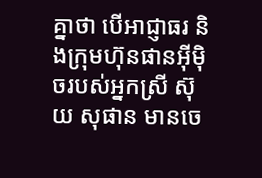គ្នាថា បើអាជ្ញាធរ និងក្រុមហ៊ុនផានអ៊ីម៉ិចរបស់អ្នកស្រី ស៊ុយ សុផាន មានចេ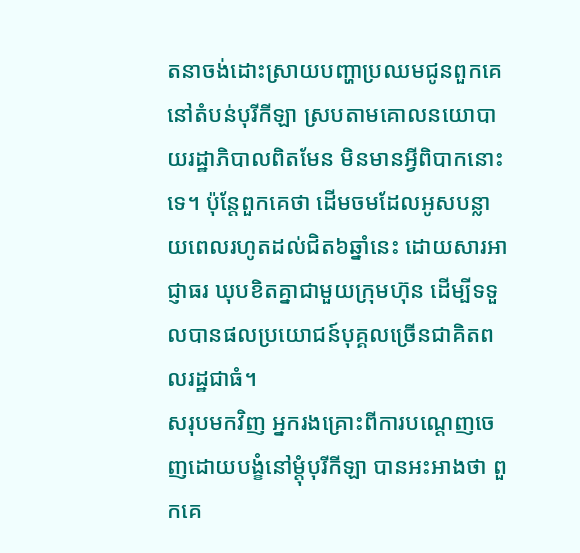តនាចង់ដោះស្រាយបញ្ហាប្រឈមជូនពួកគេនៅតំបន់បុរីកីឡា ស្របតាមគោលនយោបាយរដ្ឋាភិបាលពិតមែន មិនមានអ្វីពិបាកនោះទេ។ ប៉ុន្តែពួកគេថា ដើមចមដែលអូសបន្លាយពេលរហូតដល់ជិត៦ឆ្នាំនេះ ដោយសារអាជ្ញាធរ ឃុបខិតគ្នាជាមួយក្រុមហ៊ុន ដើម្បីទទួលបានផលប្រយោជន៍បុគ្គលច្រើនជាគិតពលរដ្ឋជាធំ។
សរុបមកវិញ អ្នករងគ្រោះពីការបណ្តេញចេញដោយបង្ខំនៅម្តុំបុរីកីឡា បានអះអាងថា ពួកគេ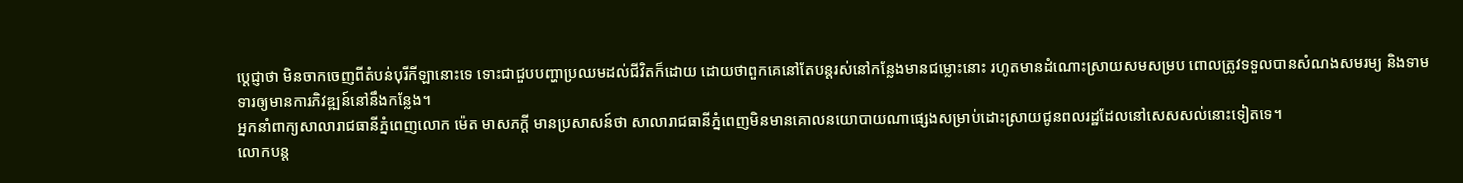ប្តេជ្ញាថា មិនចាកចេញពីតំបន់បុរីកីឡានោះទេ ទោះជាជួបបញ្ហាប្រឈមដល់ជីវិតក៏ដោយ ដោយថាពួកគេនៅតែបន្តរស់នៅកន្លែងមានជម្លោះនោះ រហូតមានដំណោះស្រាយសមសម្រប ពោលត្រូវទទួលបានសំណងសមរម្យ និងទាមទារឲ្យមានការភិវឌ្ឍន៍នៅនឹងកន្លែង។
អ្នកនាំពាក្យសាលារាជធានីភ្នំពេញលោក ម៉េត មាសភក្តី មានប្រសាសន៍ថា សាលារាជធានីភ្នំពេញមិនមានគោលនយោបាយណាផ្សេងសម្រាប់ដោះស្រាយជូនពលរដ្ឋដែលនៅសេសសល់នោះទៀតទេ។
លោកបន្ត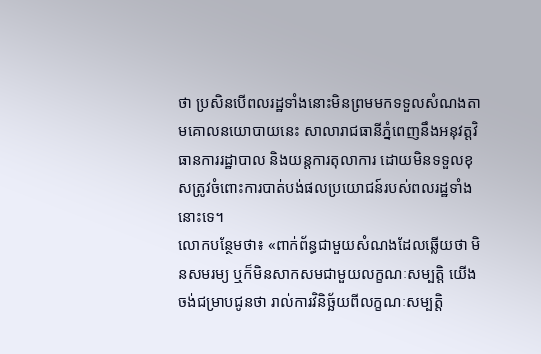ថា ប្រសិនបើពលរដ្ឋទាំងនោះមិនព្រមមកទទួលសំណងតាមគោលនយោបាយនេះ សាលារាជធានីភ្នំពេញនឹងអនុវត្តវិធានការរដ្ឋាបាល និងយន្តការតុលាការ ដោយមិនទទួលខុសត្រូវចំពោះការបាត់បង់ផលប្រយោជន៍របស់ពលរដ្ឋទាំងនោះទេ។
លោកបន្ថែមថា៖ «ពាក់ព័ន្ធជាមួយសំណងដែលឆ្លើយថា មិនសមរម្យ ឬក៏មិនសាកសមជាមួយលក្ខណៈសម្បត្តិ យើងចង់ជម្រាបជូនថា រាល់ការវិនិច្ឆ័យពីលក្ខណៈសម្បត្តិ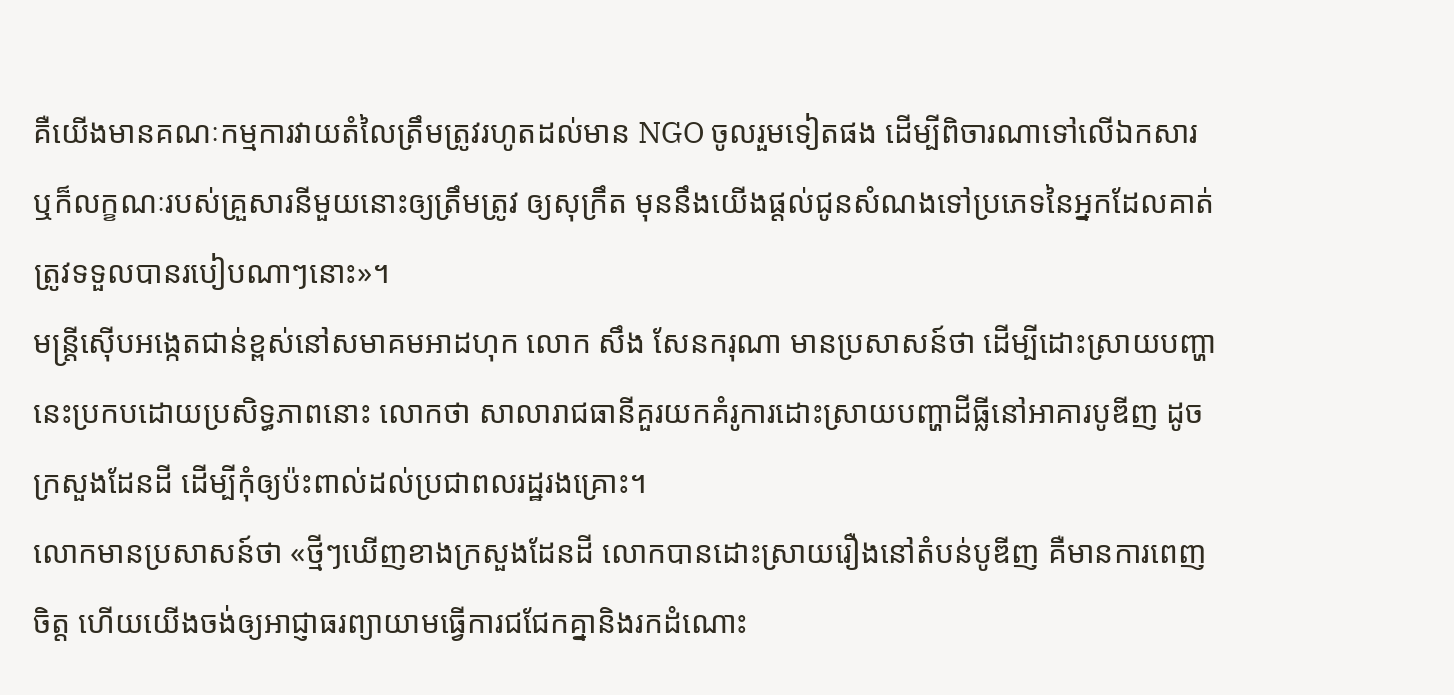គឺយើងមានគណៈកម្មការវាយតំលៃត្រឹមត្រូវរហូតដល់មាន NGO ចូលរួមទៀតផង ដើម្បីពិចារណាទៅលើឯកសារ ឬក៏លក្ខណៈរបស់គ្រួសារនីមួយនោះឲ្យត្រឹមត្រូវ ឲ្យសុក្រឹត មុននឹងយើងផ្តល់ជូនសំណងទៅប្រភេទនៃអ្នកដែលគាត់ត្រូវទទួលបានរបៀបណាៗនោះ»។
មន្ត្រីស៊ើបអង្កេតជាន់ខ្ពស់នៅសមាគមអាដហុក លោក សឹង សែនករុណា មានប្រសាសន៍ថា ដើម្បីដោះស្រាយបញ្ហានេះប្រកបដោយប្រសិទ្ធភាពនោះ លោកថា សាលារាជធានីគួរយកគំរូការដោះស្រាយបញ្ហាដីធ្លីនៅអាគារបូឌីញ ដូចក្រសួងដែនដី ដើម្បីកុំឲ្យប៉ះពាល់ដល់ប្រជាពលរដ្ឋរងគ្រោះ។
លោកមានប្រសាសន៍ថា «ថ្មីៗឃើញខាងក្រសួងដែនដី លោកបានដោះស្រាយរឿងនៅតំបន់បូឌីញ គឺមានការពេញចិត្ត ហើយយើងចង់ឲ្យអាជ្ញាធរព្យាយាមធ្វើការជជែកគ្នានិងរកដំណោះ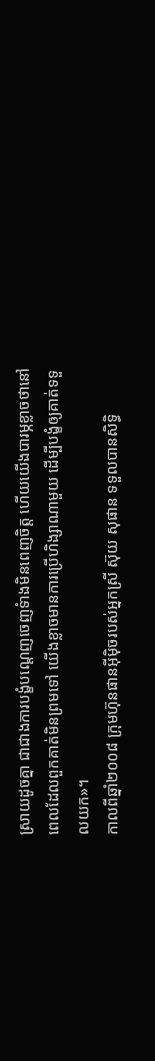ស្រាយដូចគ្នា ជាជាងការបង្ខំបណ្តេញចេញទំាងមិនពេញចិត្ត ហើយយើងបារម្ភខ្លាចថានៅពេលដែលពួកគាត់មិនព្រមទៅ យើងខ្លាចមានការប្រើហិង្សាណាមួយ ដើម្បីបង្ខំឲ្យគាត់ទទួលយក»។
កាលពីឆ្នាំ២០០៨ ក្រុមហ៊ុនផានអ៊ីម៉ិចរបស់អ្នកស្រី ស៊ុយ សុផាន ទទួលបានសិទ្ធិ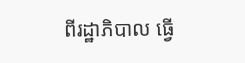ពីរដ្ឋាភិបាល ធ្វើ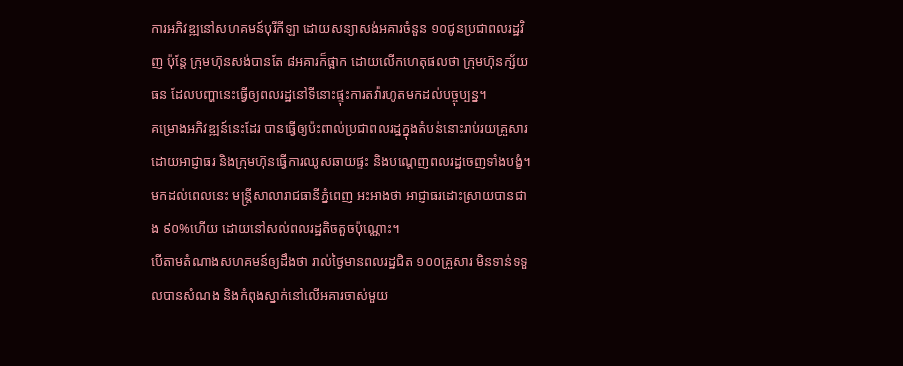ការអភិវឌ្ឍនៅសហគមន៍បុរីកីឡា ដោយសន្យាសង់អគារចំនួន ១០ជូនប្រជាពលរដ្ឋវិញ ប៉ុន្តែ ក្រុមហ៊ុនសង់បានតែ ៨អគារក៏ផ្អាក ដោយលើកហេតុផលថា ក្រុមហ៊ុនក្ស័យធន ដែលបញ្ហានេះធ្វើឲ្យពលរដ្ឋនៅទីនោះផ្ទុះការតវ៉ារហូតមកដល់បច្ចុប្បន្ន។
គម្រោងអភិវឌ្ឍន៍នេះដែរ បានធ្វើឲ្យប៉ះពាល់ប្រជាពលរដ្ឋក្នុងតំបន់នោះរាប់រយគ្រួសារ ដោយអាជ្ញាធរ និងក្រុមហ៊ុនធ្វើការឈូសឆាយផ្ទះ និងបណ្តេញពលរដ្ឋចេញទាំងបង្ខំ។ មកដល់ពេលនេះ មន្រ្តីសាលារាជធានីភ្នំពេញ អះអាងថា អាជ្ញាធរដោះស្រាយបានជាង ៩០%ហើយ ដោយនៅសល់ពលរដ្ឋតិចតួចប៉ុណ្ណោះ។
បើតាមតំណាងសហគមន៍ឲ្យដឹងថា រាល់ថ្ងៃមានពលរដ្ឋជិត ១០០គ្រួសារ មិនទាន់ទទួលបានសំណង និងកំពុងស្នាក់នៅលើអគារចាស់មួយ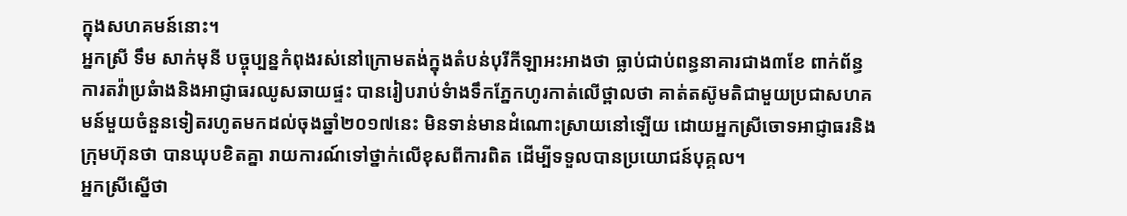ក្នុងសហគមន៍នោះ។
អ្នកស្រី ទឹម សាក់មុនី បច្ចុប្បន្នកំពុងរស់នៅក្រោមតង់ក្នុងតំបន់បុរីកីឡាអះអាងថា ធ្លាប់ជាប់ពន្ធនាគារជាង៣ខែ ពាក់ព័ន្ធការតវ៉ាប្រឆំាងនិងអាជ្ញាធរឈូសឆាយផ្ទះ បានរៀបរាប់ទំាងទឹកភ្នែកហូរកាត់លើថ្ពាលថា គាត់តស៊ូមតិជាមួយប្រជាសហគមន៍មួយចំនួនទៀតរហូតមកដល់ចុងឆ្នាំ២០១៧នេះ មិនទាន់មានដំណោះស្រាយនៅឡើយ ដោយអ្នកស្រីចោទអាជ្ញាធរនិងក្រុមហ៊ុនថា បានឃុបខិតគ្នា រាយការណ៍ទៅថ្នាក់លើខុសពីការពិត ដើម្បីទទួលបានប្រយោជន៍បុគ្គល។
អ្នកស្រីស្នើថា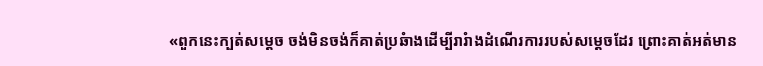«ពួកនេះក្បត់សម្តេច ចង់មិនចង់ក៏គាត់ប្រឆំាងដើម្បីរារំាងដំណើរការរបស់សម្តេចដែរ ព្រោះគាត់អត់មាន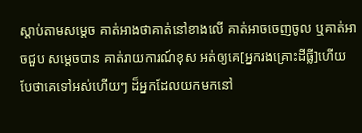ស្តាប់តាមសម្តេច គាត់អាងថាគាត់នៅខាងលើ គាត់អាចចេញចូល ឬគាត់អាចជួប សម្តេចបាន គាត់រាយការណ៍ខុស អត់ឲ្យគេ[អ្នករងគ្រោះដីធ្លី]ហើយ បែថាគេទៅអស់ហើយៗ ដ៏អ្នកដែលយកមកនៅ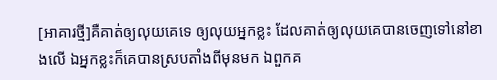[អាគារថ្មី]គឺគាត់ឲ្យលុយគេទេ ឲ្យលុយអ្នកខ្លះ ដែលគាត់ឲ្យលុយគេបានចេញទៅនៅខាងលើ ឯអ្នកខ្លះក៏គេបានស្របតាំងពីមុនមក ឯពួកគ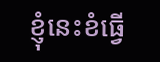ខ្ញុំនេះខំធ្វើ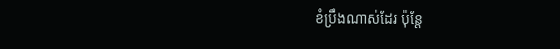ខំប្រឹងណាស់ដែរ ប៉ុន្តែ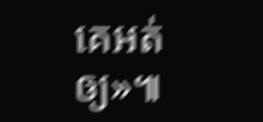គេអត់ឲ្យ»៕